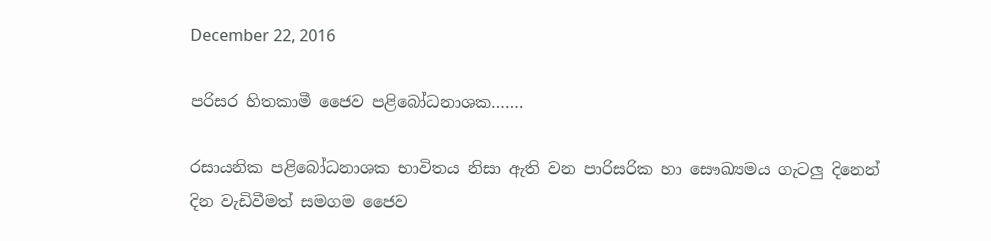December 22, 2016

පරිසර හිතකාමී ජෛව පළිබෝධනාශක…….

රසායනික පළිබෝධනාශක භාවිතය නිසා ඇති වන පාරිසරික හා සෞඛ්‍යමය ගැටලු දිනෙන් දින වැඩිවීමත් සමගම ජෛව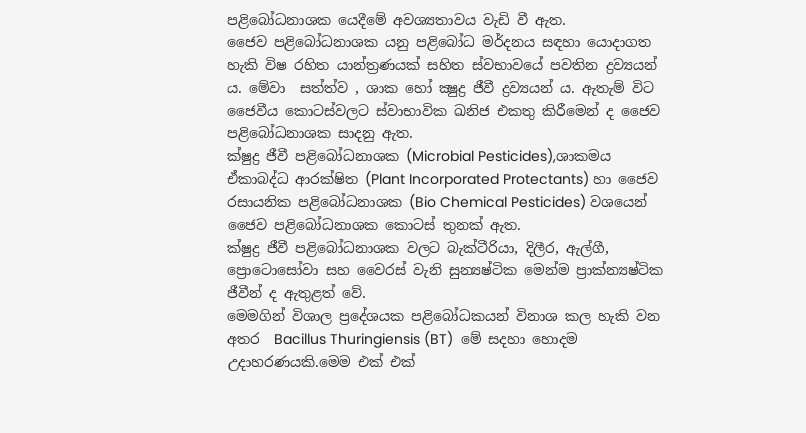පළිබෝධනාශක යෙදීමේ අවශ්‍යතාවය වැඩි වී ඇත.
ජෛව පළිබෝධනාශක යනු පළිබෝධ මර්දනය සඳහා යොදාගත හැකි විෂ රහිත යාන්ත්‍රණයක්‌ සහිත ස්‌වභාවයේ පවතින ද්‍රව්‍යයන් ය. මේවා  සත්ත්ව , ශාක හෝ ක්‍ෂුද්‍ර ජීවී ද්‍රව්‍යයන් ය. ඇතැම් විට ජෛවීය කොටස්‌වලට ස්‌වාභාවික ඛනිජ එකතු කිරීමෙන් ද ජෛව පළිබෝධනාශක සාදනු ඇත.
ක්‌ෂුද්‍ර ජීවී පළිබෝධනාශක (Microbial Pesticides),ශාකමය ඒකාබද්ධ ආරක්‌ෂිත (Plant Incorporated Protectants) හා ජෛව රසායනික පළිබෝධනාශක (Bio Chemical Pesticides) වශයෙන් ජෛව පළිබෝධනාශක කොටස් තුනක් ඇත.
ක්‌ෂුද්‍ර ජීවී පළිබෝධනාශක වලට බැක්‌ටීරියා, දිලීර, ඇල්ගී, ප්‍රොටොසෝවා සහ වෛරස් වැනි සුන්‍යෂ්ටික මෙන්ම ප්‍රාක්‌න්‍යෂ්ටික ජීවීන් ද ඇතුළත් වේ.
මෙමගින් විශාල ප්‍රදේශයක පළිබෝධකයන් විනාශ කල හැකි වන අතර  Bacillus Thuringiensis (BT)  මේ සදහා හොදම උදාහරණයකි.මෙම එක් එක්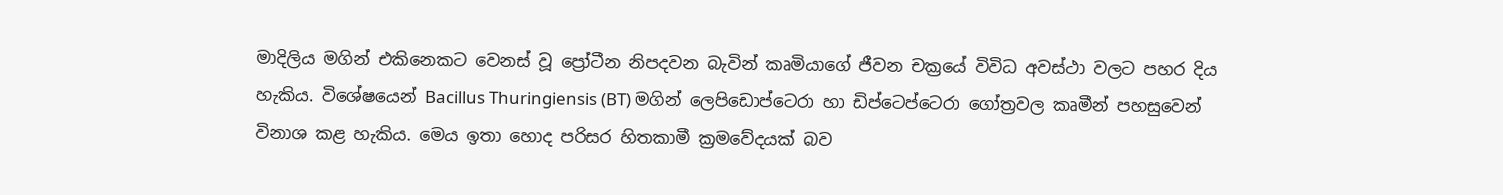මාදිලිය මගින් එකිනෙකට වෙනස් වූ ප්‍රෝටීන නිපදවන බැවින් කෘමියාගේ ජීවන චක්‍රයේ විවිධ අවස්ථා වලට පහර දිය හැකිය. විශේෂයෙන් Bacillus Thuringiensis (BT) මගින් ලෙපිඩොප්ටෙරා හා ඩිප්ටෙප්ටෙරා ගෝත්‍රවල කෘමීන් පහසුවෙන් විනාශ කළ හැකිය. මෙය ඉතා හොද පරිසර හිතකාමී ක්‍රමවේදයක් බව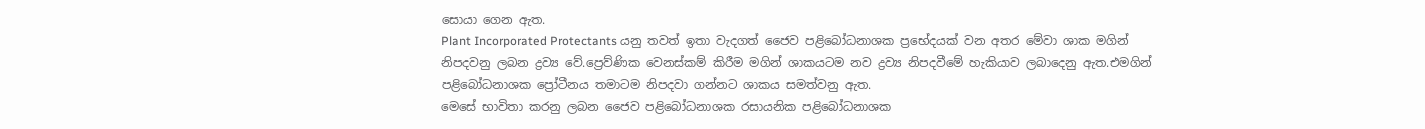සොයා ගෙන ඇත.
Plant Incorporated Protectants යනු තවත් ඉතා වැදගත් ජෛව පළිබෝධනාශක ප්‍රභේදයක් වන අතර මේවා ශාක මගින් නිපදවනු ලබන ද්‍රව්‍ය වේ.ප්‍රෙව්ණික වෙනස්කම් කිරීම මගින් ශාකයටම නව ද්‍රව්‍ය නිපදවීමේ හැකියාව ලබාදෙනු ඇත.එමගින් පළිබෝධනාශක ප්‍රෝටීනය තමාටම නිපදවා ගන්නට ශාකය සමත්වනු ඇත.
මෙසේ භාවිතා කරනු ලබන ජෛව පළිබෝධනාශක රසායනික පළිබෝධනාශක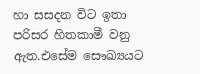හා සසදන විට ඉතා පරිසර හිතකාමී වනු ඇත.එසේම සෞඛ්‍යයට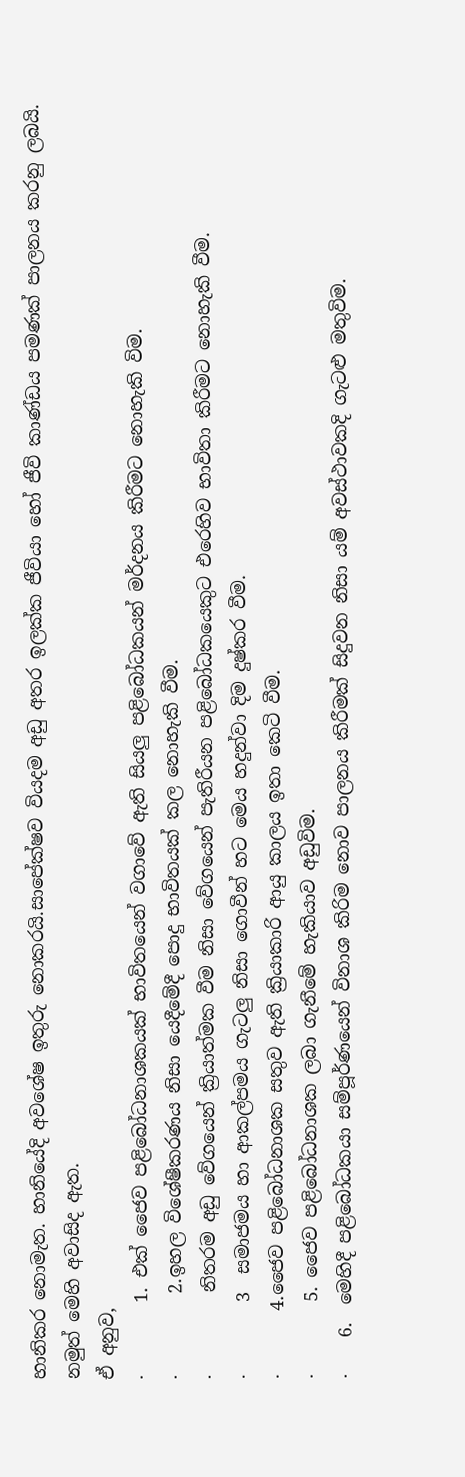හානිකර නොමැත. හානියේදි අවශේෂ ඉතුරු නොකරයි.සාපේක්ෂව වියදම අඩු අතර ඉලක්ක ජීවියා හෝ ජීවි කාණ්ඩය පමණක් පාලනය කරනු ලබයි.
නමුත් මෙහි අවාසිද ඇත.
ඒ අනුව,
·        1. එක් ජෛව පළිබෝධනාශකයක් භාවිතයෙන් වගාවේ ඇති සියලු පළිබෝධකයන් මර්දනය කිරීමට නොහැකි විම.
·         2.ඉහල විශේෂීකරණය නිසා යෙදීමේදී පොදු භාවිතයක් කල නොහැකි වීම.
·         නිතරම අඩු වේගයෙන් ක්‍රියාත්මක වීම නිසා වේගයෙන් පැතිරීයන පළිබෝධකයෙකුට එරෙහිව භාවිතා කිරීමට නොහැකි වීම.
·        3  සමාජමය හා ආකල්පමය ගැටලු නිසා ගොවීන් හට මෙය හදුන්වා දිම දුෂ්කර වීම.
·       4.ජෛව පළිබෝධනාශක සතුව ඇති ක්‍රියාකාරි ආයු කාලය ඉතා කෙටි වීම.
·        5. ජෛව පළිබෝධනාශක ලබා ගැනීමේ හැකියාව අඩුවිම.
·    6.  මෙහිදී පළිබෝධකයා සම්පූර්ණයෙන් විනාශ කිරිම නොව පාලනය කිරීමක් සිදුවන නිසා යම් අවස්ථාවකදි ගැටළු මතුවිම.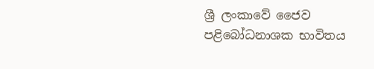ශ්‍රී ලංකාවේ ජෛව පළිබෝධනාශක භාවිතය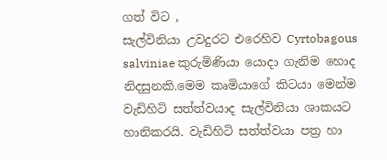ගත් විට ,
සැල්විනියා උවදුරට එරෙහිව Cyrtobagous salviniae කුරුමිණියා යොදා ගැනිම හොද නිදසුනකි.මෙම කෘමියාගේ කිටයා මෙන්ම වැඩිහිටි සත්ත්වයාද සැල්විනියා ශාකයට හානිකරයි. වැඩිහිටි සත්ත්වයා පත්‍ර හා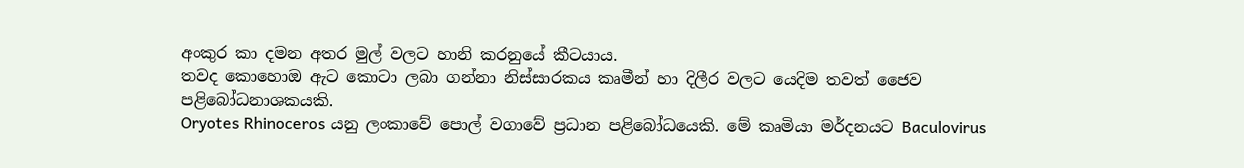අංකුර කා දමන අතර මුල් වලට හානි කරනුයේ කීටයාය.
තවද කොහොඔ ඇට කොටා ලබා ගන්නා නිස්සාරකය කෘමීන් හා දිලීර වලට යෙදිම තවත් ජෛව පළිබෝධනාශකයකි.
Oryotes Rhinoceros යනු ලංකාවේ පොල් වගාවේ ප්‍රධාන පළිබෝධයෙකි. මේ කෘමියා මර්දනයට Baculovirus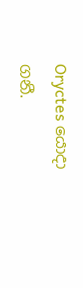Oryctes යොදා ගනී.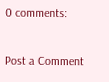0 comments:

Post a Comment